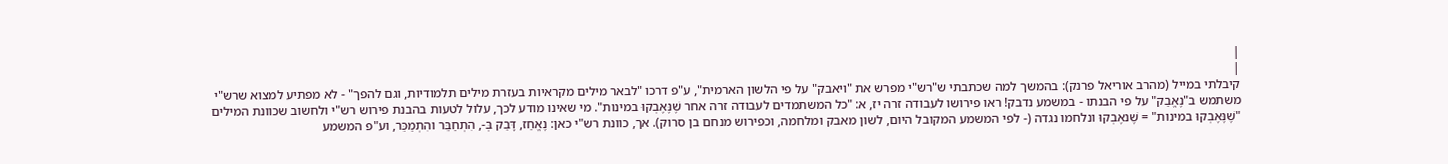|
|
קיבלתי במייל (מהרב אוריאל פרנק): בהמשך למה שכתבתי ש"רש"י מפרש את "ויאבק" על פי הלשון הארמית", ע"פ דרכו "לבאר מילים מקראיות בעזרת מילים תלמודיות, וגם להפך" - לא מפתיע למצוא שרש"י משתמש ב"נֶאֱבַק" על פי הבנתו - במשמע נדבק! ראו פירושו לעבודה זרה יז, א: "כל המשתמדים לעבודה זרה אחר שֶׁנֶּאֶבְקוּ במינות". מי שאינו מודע לכך, עלול לטעות בהבנת פירוש רש"י ולחשוב שכוונת המילים "שֶׁנֶּאֶבְקוּ במינות" = שֶׁנאֶבְקוּ ונלחמו נגדה (- לפי המשמע המקובל היום, לשון מאבק ומלחמה, וכפירוש מנחם בן סרוק). אך, כוונת רש"י כאן: נֶאֱחַז, דָּבַק בְּ-, הִתְחַבֵּר והִתְמַכֵּר, וע"פ המשמע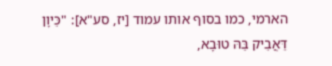הארמי, כמו בסוף אותו עמוד [יז, סע"א]: "כֵּיוָן דַּאֲבֵיק בַּהּ טוּבָא,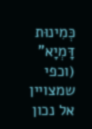כְּמִינוּת דָּמְיָא" (וכפי שמצויין אל נכון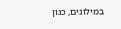במילונים, כגון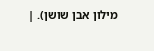מילון אבן שושן). |